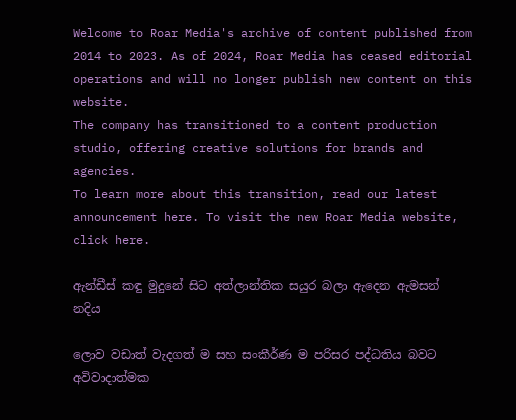Welcome to Roar Media's archive of content published from 2014 to 2023. As of 2024, Roar Media has ceased editorial operations and will no longer publish new content on this website.
The company has transitioned to a content production studio, offering creative solutions for brands and agencies.
To learn more about this transition, read our latest announcement here. To visit the new Roar Media website, click here.

ඇන්ඩීස් කඳු මුදුනේ සිට අත්ලාන්තික සයුර බලා ඇදෙන ඇමසන් නදිය

ලොව වඩාත් වැදගත් ම සහ සංකීර්ණ ම පරිසර පද්ධතිය බවට අවිවාදාත්මක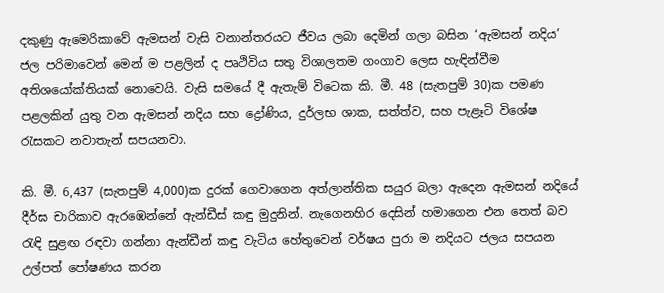දකුණු ඇමෙරිකාවේ ඇමසන් වැසි වනාන්තරයට ජීවය ලබා දෙමින් ගලා බසින ‘ඇමසන් නදිය’ ජල පරිමාවෙන් මෙන් ම පළලින් ද පෘථිවිය සතු විශාලතම ගංගාව ලෙස හැඳින්වීම අතිශයෝක්තියක් නොවෙයි. වැසි සමයේ දී ඇතැම් විටෙක කි. මී. 48 (සැතපුම් 30)ක පමණ පළලකින් යුතු වන ඇමසන් නදිය සහ ද්‍රෝණිය, දුර්ලභ ශාක, සත්ත්ව, සහ පැළෑටි විශේෂ රැසකට නවාතැන් සපයනවා.

කි. මී. 6,437 (සැතපුම් 4,000)ක දුරක් ගෙවාගෙන අත්ලාන්තික සයුර බලා ඇදෙන ඇමසන් නදියේ දීර්ඝ චාරිකාව ඇරඹෙන්නේ ඇන්ඩීස් කඳු මුදුනින්. නැගෙනහිර දෙසින් හමාගෙන එන තෙත් බව රැඳි සුළඟ රඳවා ගන්නා ඇන්ඩීන් කඳු වැටිය හේතුවෙන් වර්ෂය පුරා ම නදියට ජලය සපයන උල්පත් පෝෂණය කරන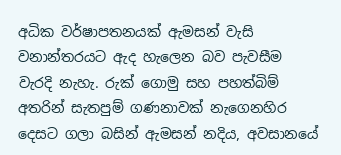අධික වර්ෂාපතනයක් ඇමසන් වැසි වනාන්තරයට ඇද හැලෙන බව පැවසීම වැරදි නැහැ. රුක් ගොමු සහ පහත්බිම් අතරින් සැතපුම් ගණනාවක් නැගෙනහිර දෙසට ගලා බසින් ඇමසන් නදිය, අවසානයේ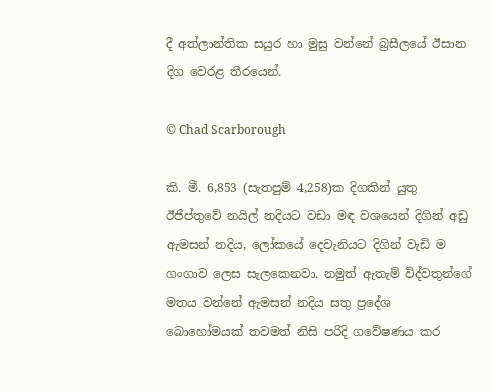දී අත්ලාන්තික සයුර හා මුසු වන්නේ බ්‍රසීලයේ ඊසාන දිග වෙරළ තීරයෙන්.

© Chad Scarborough

කි. මී. 6,853 (සැතපුම් 4,258)ක දිගකින් යුතු ඊජිප්තුවේ නයිල් නදියට වඩා මඳ වශයෙන් දිගින් අඩු ඇමසන් නදිය, ලෝකයේ දෙවැනියට දිගින් වැඩි ම ගංගාව ලෙස සැලකෙනවා. නමුත් ඇතැම් විද්වතුන්ගේ මතය වන්නේ ඇමසන් නදිය සතු ප්‍රදේශ බොහෝමයක් තවමත් නිසි පරිදි ගවේෂණය කර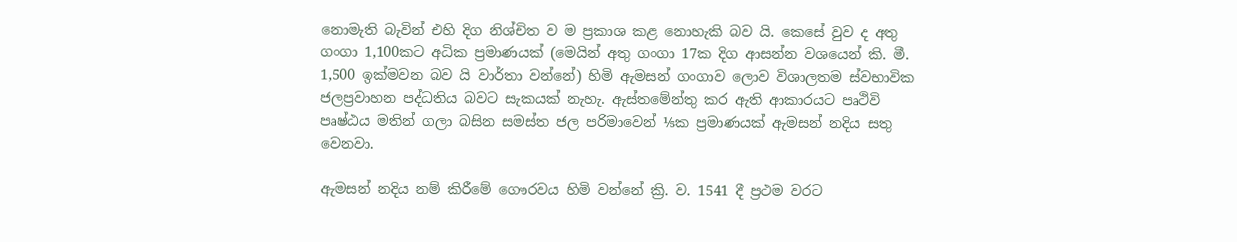නොමැති බැවින් එහි දිග නිශ්චිත ව ම ප්‍රකාශ කළ නොහැකි බව යි. කෙසේ වුව ද අතු ගංගා 1,100කට අධික ප්‍රමාණයක් (මෙයින් අතු ගංගා 17ක දිග ආසන්න වශයෙන් කි. මී. 1,500 ඉක්මවන බව යි වාර්තා වන්නේ) හිමි ඇමසන් ගංගාව ලොව විශාලතම ස්වභාවික ජලප්‍රවාහන පද්ධතිය බවට සැකයක් නැහැ. ඇස්තමේන්තු කර ඇති ආකාරයට පෘථිවි පෘෂ්ඨය මතින් ගලා බසින සමස්ත ජල පරිමාවෙන් ⅕ක ප්‍රමාණයක් ඇමසන් නදිය සතු වෙනවා.

ඇමසන් නදිය නම් කිරීමේ ගෞරවය හිමි වන්නේ ක්‍රි. ව. 1541 දී ප්‍රථම වරට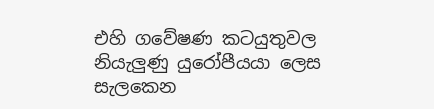එහි ගවේෂණ කටයුතුවල නියැලුණු යුරෝපීයයා ලෙස සැලකෙන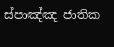ස්පාඤ්ඤ ජාතික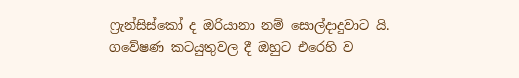ෆ්‍රැන්සිස්කෝ ද ඔරියානා නම් සොල්දාදුවාට යි. ගවේෂණ කටයුතුවල දී ඔහුට එරෙහි ව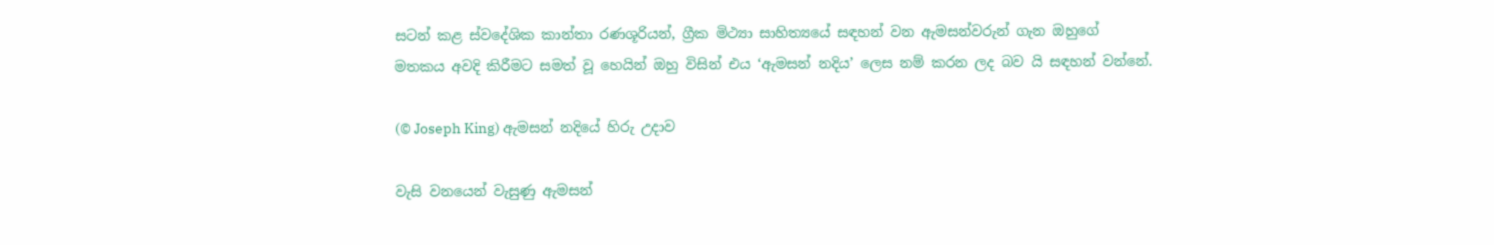සටන් කළ ස්වදේශික කාන්තා රණශූරියන්, ග්‍රීක මිථ්‍යා සාහිත්‍යයේ සඳහන් වන ඇමසන්වරුන් ගැන ඔහුගේ මතකය අවදි කිරීමට සමත් වූ හෙයින් ඔහු විසින් එය ‘ඇමසන් නදිය’ ලෙස නම් කරන ලද බව යි සඳහන් වන්නේ.

(© Joseph King) ඇමසන් නදියේ හිරු උදාව

වැසි වනයෙන් වැසුණු ඇමසන්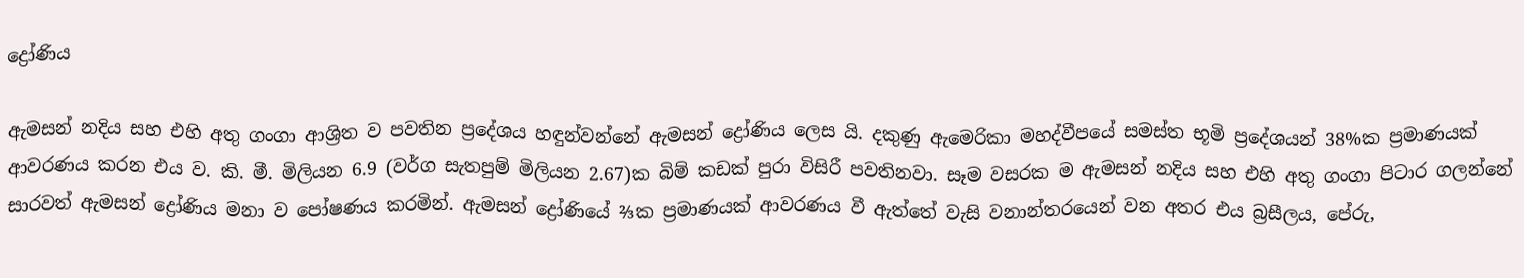ද්‍රෝණිය

ඇමසන් නදිය සහ එහි අතු ගංගා ආශ්‍රිත ව පවතින ප්‍රදේශය හඳුන්වන්නේ ඇමසන් ද්‍රෝණිය ලෙස යි. දකුණු ඇමෙරිකා මහද්වීපයේ සමස්ත භූමි ප්‍රදේශයන් 38%ක ප්‍රමාණයක් ආවරණය කරන එය ව. කි. මී. මිලියන 6.9 (වර්ග සැතපුම් මිලියන 2.67)ක බිම් කඩක් පුරා විසිරී පවතිනවා. සෑම වසරක ම ඇමසන් නදිය සහ එහි අතු ගංගා පිටාර ගලන්නේ සාරවත් ඇමසන් ද්‍රෝණිය මනා ව පෝෂණය කරමින්. ඇමසන් ද්‍රෝණියේ ⅔ක ප්‍රමාණයක් ආවරණය වී ඇත්තේ වැසි වනාන්තරයෙන් වන අතර එය බ්‍රසීලය, පේරු,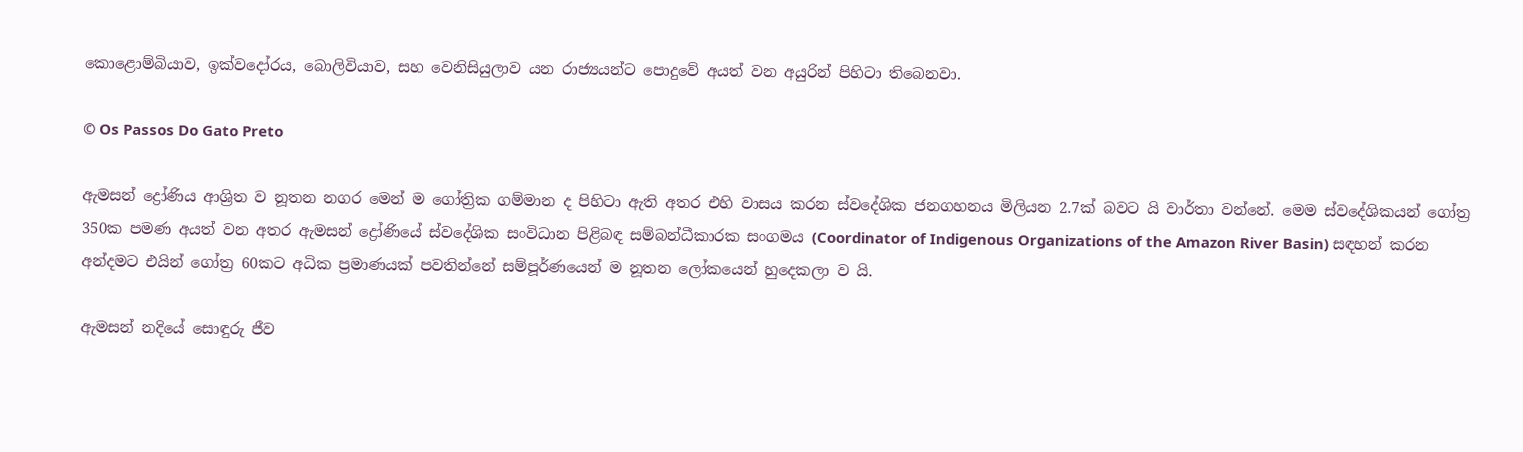කොළොම්බියාව, ඉක්වදෝරය, බොලිවියාව, සහ වෙනිසියුලාව යන රාජ්‍යයන්ට පොදුවේ අයත් වන අයුරින් පිහිටා තිබෙනවා.

© Os Passos Do Gato Preto

ඇමසන් ද්‍රෝණිය ආශ්‍රිත ව නූතන නගර මෙන් ම ගෝත්‍රික ගම්මාන ද පිහිටා ඇති අතර එහි වාසය කරන ස්වදේශික ජනගහනය මිලියන 2.7ක් බවට යි වාර්තා වන්නේ. මෙම ස්වදේශිකයන් ගෝත්‍ර 350ක පමණ අයත් වන අතර ඇමසන් ද්‍රෝණියේ ස්වදේශික සංවිධාන පිළිබඳ සම්බන්ධීකාරක සංගමය (Coordinator of Indigenous Organizations of the Amazon River Basin) සඳහන් කරන අන්දමට එයින් ගෝත්‍ර 60කට අධික ප්‍රමාණයක් පවතින්නේ සම්පූර්ණයෙන් ම නූතන ලෝකයෙන් හුදෙකලා ව යි.

ඇමසන් නදියේ සොඳුරු ජීව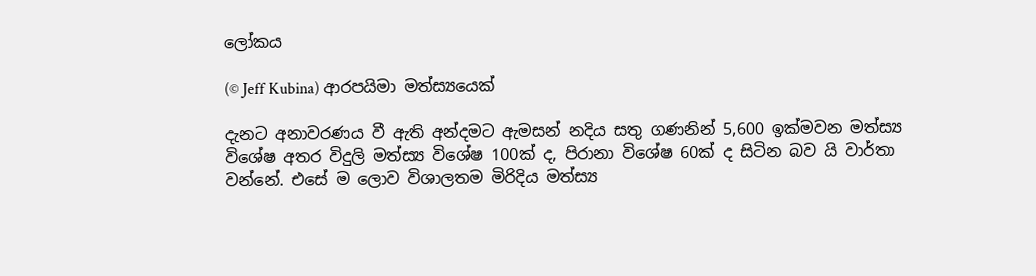ලෝකය

(© Jeff Kubina) ආරපයිමා මත්ස්‍යයෙක්

දැනට අනාවරණය වී ඇති අන්දමට ඇමසන් නදිය සතු ගණනින් 5,600 ඉක්මවන මත්ස්‍ය විශේෂ අතර විදුලි මත්ස්‍ය විශේෂ 100ක් ද, පිරානා විශේෂ 60ක් ද සිටින බව යි වාර්තා වන්නේ. එසේ ම ලොව විශාලතම මිරිදිය මත්ස්‍ය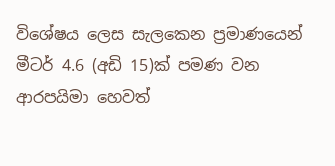විශේෂය ලෙස සැලකෙන ප්‍රමාණයෙන් මීටර් 4.6 (අඩි 15)ක් පමණ වන ආරපයිමා හෙවත්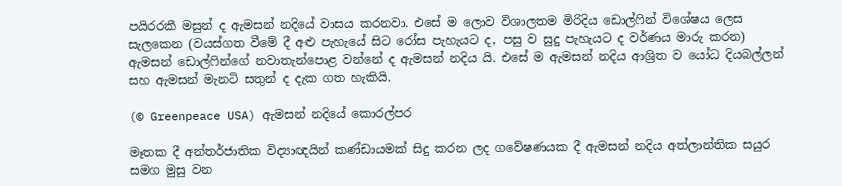පයිරරකී මසුන් ද ඇමසන් නදියේ වාසය කරනවා. එසේ ම ලොව විශාලතම මිරිදිය ඩොල්ෆින් විශේෂය ලෙස සැලකෙන (වයස්ගත වීමේ දී අළු පැහැයේ සිට රෝස පැහැයට ද, පසු ව සුදු පැහැයට ද වර්ණය මාරු කරන) ඇමසන් ඩොල්ෆින්ගේ නවාතැන්පොළ වන්නේ ද ඇමසන් නදිය යි. එසේ ම ඇමසන් නදිය ආශ්‍රිත ව යෝධ දියබල්ලන් සහ ඇමසන් මැනටි සතුන් ද දැක ගත හැකියි.

(© Greenpeace USA) ඇමසන් නදියේ කොරල්පර

මෑතක දී අන්තර්ජාතික විද්‍යාඥයින් කණ්ඩායමක් සිදු කරන ලද ගවේෂණයක දී ඇමසන් නදිය අත්ලාන්තික සයුර සමග මුසු වන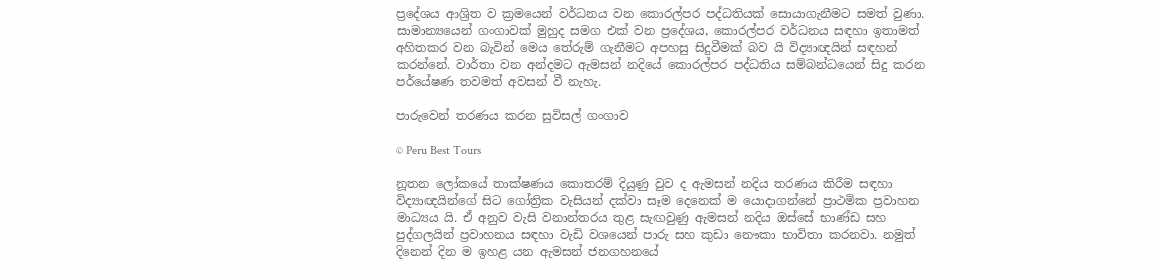ප්‍රදේශය ආශ්‍රිත ව ක්‍රමයෙන් වර්ධනය වන කොරල්පර පද්ධතියක් සොයාගැනීමට සමත් වුණා. සාමාන්‍යයෙන් ගංගාවක් මුහුද සමග එක් වන ප්‍රදේශය, කොරල්පර වර්ධනය සඳහා ඉතාමත් අහිතකර වන බැවින් මෙය තේරුම් ගැනීමට අපහසු සිදුවීමක් බව යි විද්‍යාඥයින් සඳහන් කරන්නේ. වාර්තා වන අන්දමට ඇමසන් නදියේ කොරල්පර පද්ධතිය සම්බන්ධයෙන් සිදු කරන පර්යේෂණ තවමත් අවසන් වී නැහැ.

පාරුවෙන් තරණය කරන සුවිසල් ගංගාව

© Peru Best Tours

නූතන ලෝකයේ තාක්ෂණය කොතරම් දියුණු වුව ද ඇමසන් නදිය තරණය කිරීම සඳහා විද්‍යාඥයින්ගේ සිට ගෝත්‍රික වැසියන් දක්වා සෑම දෙනෙක් ම යොදාගන්නේ ප්‍රාථමික ප්‍රවාහන මාධ්‍යය යි. ඒ අනුව වැසි වනාන්තරය තුළ සැඟවුණු ඇමසන් නදිය ඔස්සේ භාණ්ඩ සහ පුද්ගලයින් ප්‍රවාහනය සඳහා වැඩි වශයෙන් පාරු සහ කුඩා නෞකා භාවිතා කරනවා. නමුත් දිනෙන් දින ම ඉහළ යන ඇමසන් ජනගහනයේ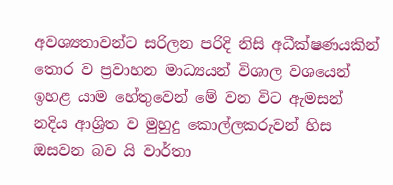අවශ්‍යතාවන්ට සරිලන පරිදි නිසි අධීක්ෂණයකින් තොර ව ප්‍රවාහන මාධ්‍යයන් විශාල වශයෙන් ඉහළ යාම හේතුවෙන් මේ වන විට ඇමසන් නදිය ආශ්‍රිත ව මුහුදු කොල්ලකරුවන් හිස ඔසවන බව යි වාර්තා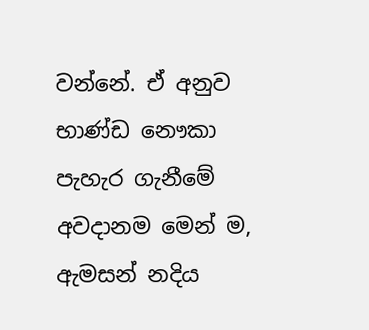වන්නේ. ඒ අනුව භාණ්ඩ නෞකා පැහැර ගැනීමේ අවදානම මෙන් ම, ඇමසන් නදිය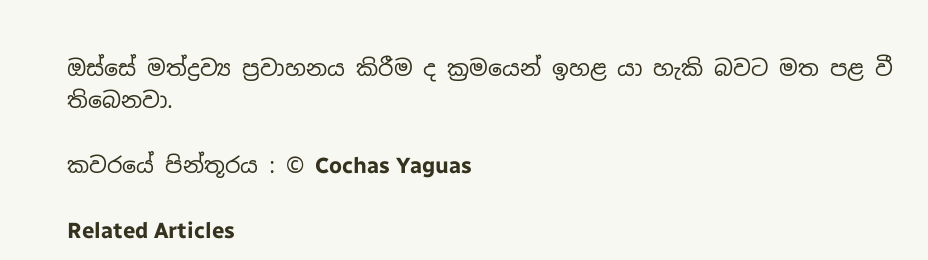ඔස්සේ මත්ද්‍රව්‍ය ප්‍රවාහනය කිරීම ද ක්‍රමයෙන් ඉහළ යා හැකි බවට මත පළ වී තිබෙනවා.

කවරයේ පින්තූරය : © Cochas Yaguas

Related Articles